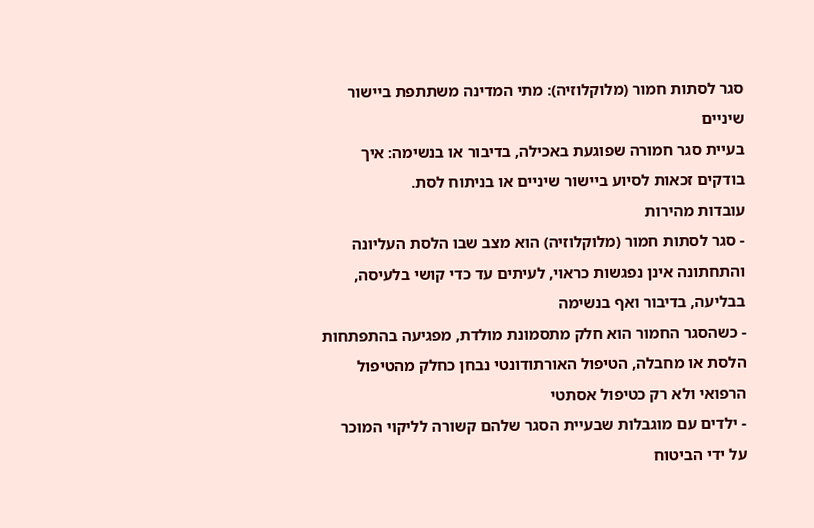סגר לסתות חמור (מלוקלוזיה): מתי המדינה משתתפת ביישור שיניים
בעיית סגר חמורה שפוגעת באכילה, בדיבור או בנשימה: איך בודקים זכאות לסיוע ביישור שיניים או בניתוח לסת.
עובדות מהירות
- סגר לסתות חמור (מלוקלוזיה) הוא מצב שבו הלסת העליונה והתחתונה אינן נפגשות כראוי, לעיתים עד כדי קושי בלעיסה, בבליעה, בדיבור ואף בנשימה
- כשהסגר החמור הוא חלק מתסמונת מולדת, מפגיעה בהתפתחות הלסת או מחבלה, הטיפול האורתודונטי נבחן כחלק מהטיפול הרפואי ולא רק כטיפול אסתטי
- ילדים עם מוגבלות שבעיית הסגר שלהם קשורה לליקוי המוכר על ידי הביטוח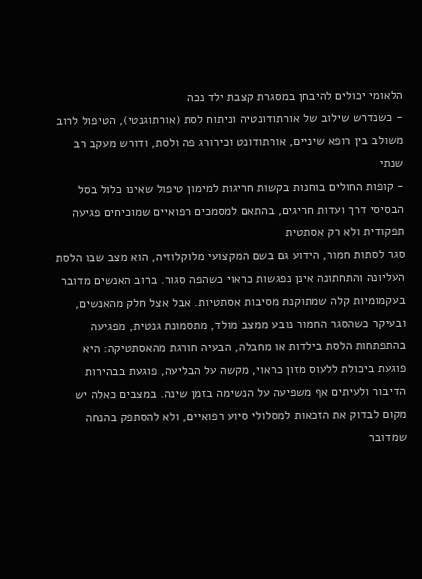הלאומי יכולים להיבחן במסגרת קצבת ילד נכה
- כשנדרש שילוב של אורתודונטיה וניתוח לסת (אורתוגנטי), הטיפול לרוב משולב בין רופא שיניים, אורתודונט וכירורג פה ולסת, ודורש מעקב רב שנתי
- קופות החולים בוחנות בקשות חריגות למימון טיפול שאינו כלול בסל הבסיסי דרך ועדות חריגים, בהתאם למסמכים רפואיים שמוכיחים פגיעה תפקודית ולא רק אסתטית
סגר לסתות חמור, הידוע גם בשם המקצועי מלוקלוזיה, הוא מצב שבו הלסת העליונה והתחתונה אינן נפגשות כראוי כשהפה סגור. ברוב האנשים מדובר בעקמומיות קלה שמתוקנת מסיבות אסתטיות. אבל אצל חלק מהאנשים, ובעיקר כשהסגר החמור נובע ממצב מולד, מתסמונת גנטית, מפגיעה בהתפתחות הלסת בילדות או מחבלה, הבעיה חורגת מהאסתטיקה: היא פוגעת ביכולת ללעוס מזון כראוי, מקשה על הבליעה, פוגעת בבהירות הדיבור ולעיתים אף משפיעה על הנשימה בזמן שינה. במצבים כאלה יש מקום לבדוק את הזכאות למסלולי סיוע רפואיים, ולא להסתפק בהנחה שמדובר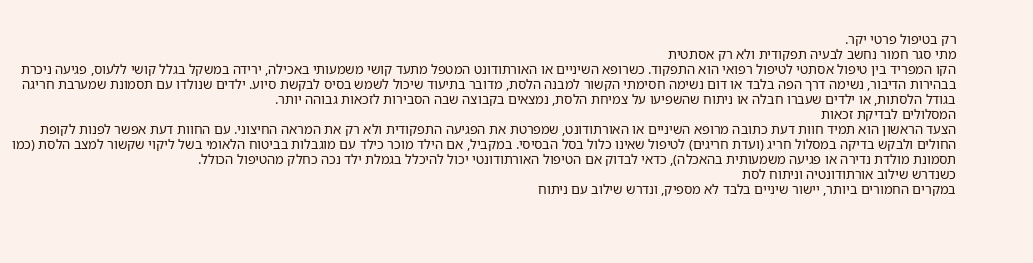רק בטיפול פרטי יקר.
מתי סגר חמור נחשב לבעיה תפקודית ולא רק אסתטית
הקו המפריד בין טיפול אסתטי לטיפול רפואי הוא התפקוד. כשרופא השיניים או האורתודונט המטפל מתעד קושי משמעותי באכילה, ירידה במשקל בגלל קושי ללעוס, פגיעה ניכרת בבהירות הדיבור, נשימה דרך הפה בלבד או דום נשימה חסימתי הקשור למבנה הלסת, מדובר בתיעוד שיכול לשמש בסיס לבקשת סיוע. ילדים שנולדו עם תסמונת שמערבת חריגה בגודל הלסתות, או ילדים שעברו חבלה או ניתוח שהשפיעו על צמיחת הלסת, נמצאים בקבוצה שבה הסבירות לזכאות גבוהה יותר.
המסלולים לבדיקת זכאות
הצעד הראשון הוא תמיד חוות דעת כתובה מרופא השיניים או האורתודונט, שמפרטת את הפגיעה התפקודית ולא רק את המראה החיצוני. עם החוות דעת אפשר לפנות לקופת החולים ולבקש בדיקה במסלול חריג (ועדת חריגים) לטיפול שאינו כלול בסל הבסיסי. במקביל, אם הילד מוכר כילד עם מוגבלות בביטוח הלאומי בשל ליקוי שקשור למצב הלסת (כמו תסמונת מולדת נדירה או פגיעה משמעותית בהאכלה), כדאי לבדוק אם הטיפול האורתודונטי יכול להיכלל בגמלת ילד נכה כחלק מהטיפול הכולל.
כשנדרש שילוב אורתודונטיה וניתוח לסת
במקרים החמורים ביותר, יישור שיניים בלבד לא מספיק, ונדרש שילוב עם ניתוח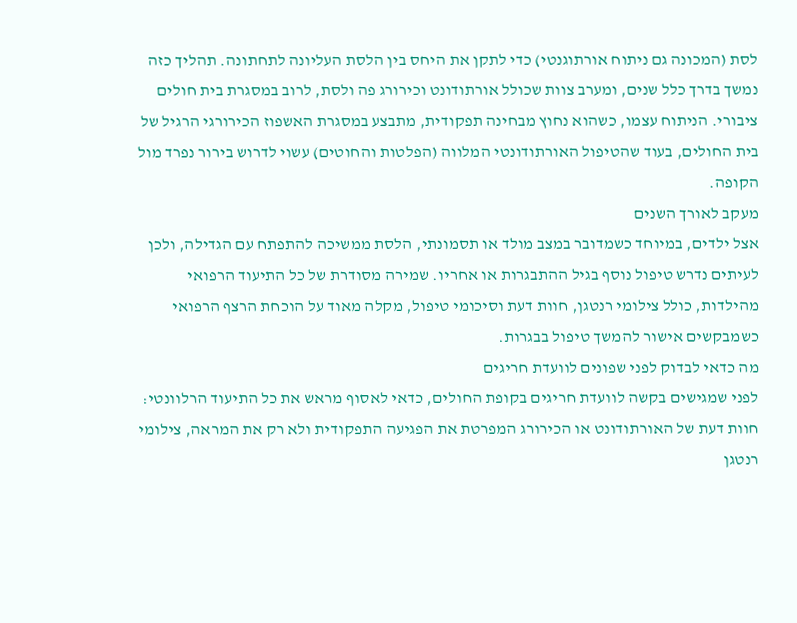לסת (המכונה גם ניתוח אורתוגנטי) כדי לתקן את היחס בין הלסת העליונה לתחתונה. תהליך כזה נמשך בדרך כלל שנים, ומערב צוות שכולל אורתודונט וכירורג פה ולסת, לרוב במסגרת בית חולים ציבורי. הניתוח עצמו, כשהוא נחוץ מבחינה תפקודית, מתבצע במסגרת האשפוז הכירורגי הרגיל של בית החולים, בעוד שהטיפול האורתודונטי המלווה (הפלטות והחוטים) עשוי לדרוש בירור נפרד מול הקופה.
מעקב לאורך השנים
אצל ילדים, במיוחד כשמדובר במצב מולד או תסמונתי, הלסת ממשיכה להתפתח עם הגדילה, ולכן לעיתים נדרש טיפול נוסף בגיל ההתבגרות או אחריו. שמירה מסודרת של כל התיעוד הרפואי מהילדות, כולל צילומי רנטגן, חוות דעת וסיכומי טיפול, מקלה מאוד על הוכחת הרצף הרפואי כשמבקשים אישור להמשך טיפול בבגרות.
מה כדאי לבדוק לפני שפונים לוועדת חריגים
לפני שמגישים בקשה לוועדת חריגים בקופת החולים, כדאי לאסוף מראש את כל התיעוד הרלוונטי: חוות דעת של האורתודונט או הכירורג המפרטת את הפגיעה התפקודית ולא רק את המראה, צילומי רנטגן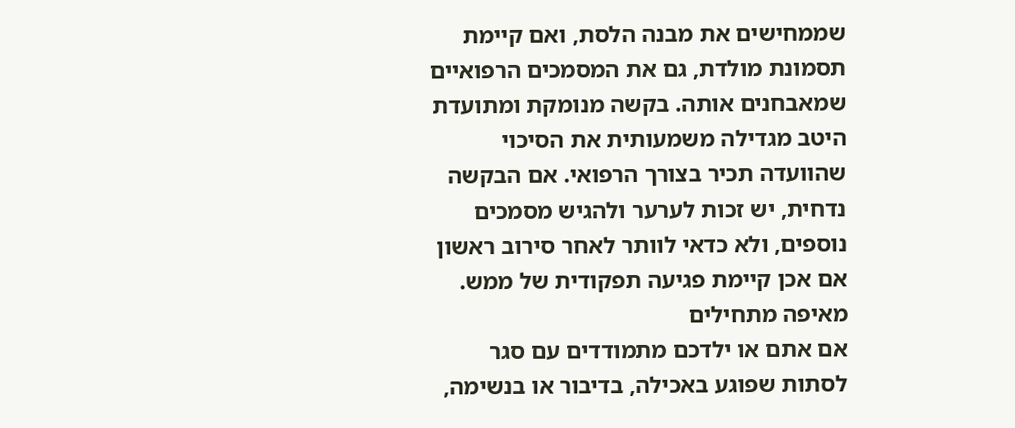שממחישים את מבנה הלסת, ואם קיימת תסמונת מולדת, גם את המסמכים הרפואיים שמאבחנים אותה. בקשה מנומקת ומתועדת היטב מגדילה משמעותית את הסיכוי שהוועדה תכיר בצורך הרפואי. אם הבקשה נדחית, יש זכות לערער ולהגיש מסמכים נוספים, ולא כדאי לוותר לאחר סירוב ראשון אם אכן קיימת פגיעה תפקודית של ממש.
מאיפה מתחילים
אם אתם או ילדכם מתמודדים עם סגר לסתות שפוגע באכילה, בדיבור או בנשימה,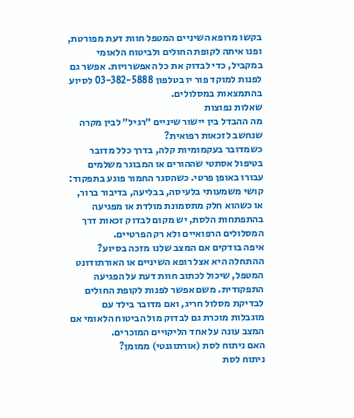בקשו מרופא השיניים המטפל חוות דעת מפורטת, ופנו איתה לקופת החולים ולביטוח הלאומי במקביל, כדי לבדוק את כל האפשרויות. אפשר גם לפנות למוקד פור יו בטלפון 03-382-5888 לסיוע בהתמצאות במסלולים.
שאלות נפוצות
מה ההבדל בין יישור שיניים ״רגיל״ לבין מקרה שנחשב לזכאות רפואית?
כשמדובר בעקמומיות קלה, בדרך כלל מדובר בטיפול אסתטי שההורים או המבוגר משלמים עבורו באופן פרטי. כשהסגר החמור פוגע בתפקוד: קושי משמעותי בלעיסה, בבליעה, בדיבור ברור, או כשהוא חלק מתסמונת מולדת או מפגיעה בהתפתחות הלסת, יש מקום לבדוק זכאות דרך המסלולים הרפואיים ולא רק הפרטיים.
איפה בודקים אם המצב שלנו מזכה בסיוע?
ההתחלה היא אצל רופא השיניים או האורתודונט המטפל, שיכול לכתוב חוות דעת על הפגיעה התפקודית. משם אפשר לפנות לקופת החולים לבדיקת מסלול חריג, ואם מדובר בילד עם מוגבלות מוכרת גם לבדוק מול הביטוח הלאומי אם המצב עונה על אחד הליקויים המוכרים.
האם ניתוח לסת (אורתוגנטי) ממומן?
ניתוח לסת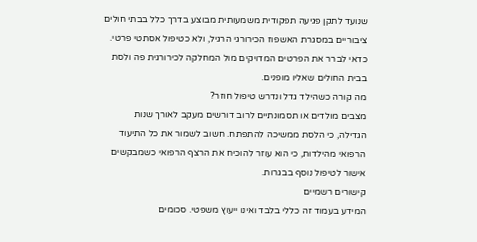שנועד לתקן פגיעה תפקודית משמעותית מבוצע בדרך כלל בבתי חולים ציבוריים במסגרת האשפוז הכירורגי הרגיל, ולא כטיפול אסתטי פרטי. כדאי לברר את הפרטים המדויקים מול המחלקה לכירורגית פה ולסת בבית החולים שאליו מופנים.
מה קורה כשהילד גדל ונדרש טיפול חוזר?
מצבים מולדים או תסמונתיים לרוב דורשים מעקב לאורך שנות הגדילה, כי הלסת ממשיכה להתפתח. חשוב לשמור את כל התיעוד הרפואי מהילדות, כי הוא עוזר להוכיח את הרצף הרפואי כשמבקשים אישור לטיפול נוסף בבגרות.
קישורים רשמיים
המידע בעמוד זה כללי בלבד ואינו ייעוץ משפטי. סכומים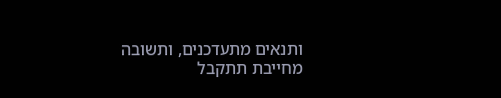ותנאים מתעדכנים, ותשובה מחייבת תתקבל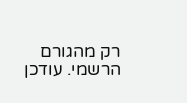רק מהגורם הרשמי. עודכן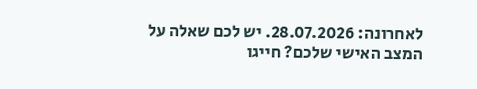לאחרונה: 28.07.2026. יש לכם שאלה על המצב האישי שלכם? חייגו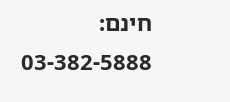חינם: 03-382-5888